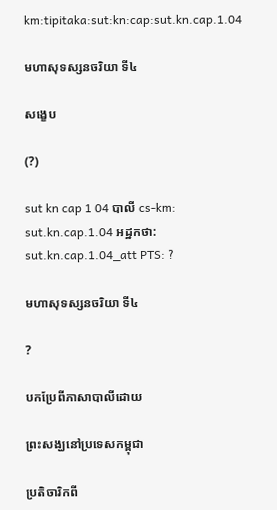km:tipitaka:sut:kn:cap:sut.kn.cap.1.04

មហាសុទស្សនចរិយា ទី៤

សង្ខេប

(?)

sut kn cap 1 04 បាលី cs-km: sut.kn.cap.1.04 អដ្ឋកថា: sut.kn.cap.1.04_att PTS: ?

មហាសុទស្សនចរិយា ទី៤

?

បកប្រែពីភាសាបាលីដោយ

ព្រះសង្ឃនៅប្រទេសកម្ពុជា

ប្រតិចារិកពី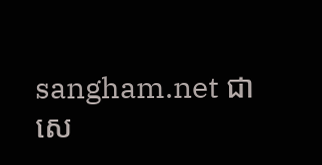sangham.net ជាសេ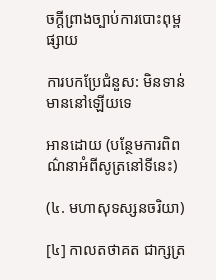ចក្តីព្រាងច្បាប់ការបោះពុម្ពផ្សាយ

ការបកប្រែជំនួស: មិនទាន់មាននៅឡើយទេ

អានដោយ (បន្ថែមការពិពណ៌នាអំពីសូត្រនៅទីនេះ)

(៤. មហាសុទស្សនចរិយា)

[៤] កាលតថាគត ជាក្សត្រ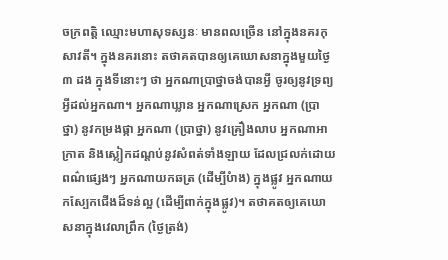ចក្រពត្តិ ឈ្មោះមហាសុទស្សនៈ មានពលច្រើន នៅក្នុងនគរកុសាវតី។ ក្នុងនគរនោះ តថាគតបានឲ្យគេឃោសនាក្នុងមួយថ្ងៃ ៣ ដង ក្នុងទីនោះៗ ថា អ្នកណាប្រាថ្នាចង់បានអ្វី ចូរឲ្យនូវទ្រព្យអ្វីដល់អ្នកណា។ អ្នកណាឃ្លាន អ្នកណាស្រេក អ្នកណា (ប្រាថ្នា) នូវកម្រងផ្កា អ្នកណា (ប្រាថ្នា) នូវគ្រឿងលាប អ្នកណាអាក្រាត និងស្លៀកដណ្តប់នូវសំពត់ទាំងឡាយ ដែលជ្រលក់ដោយពណ៌ផ្សេងៗ អ្នកណាយកឆត្រ (ដើម្បីបំាង) ក្នុងផ្លូវ អ្នកណាយកស្បែកជើងដ៏ទន់ល្អ (ដើម្បីពាក់ក្នុងផ្លូវ)។ តថាគតឲ្យគេឃោសនាក្នុងវេលាព្រឹក (ថ្ងៃត្រង់)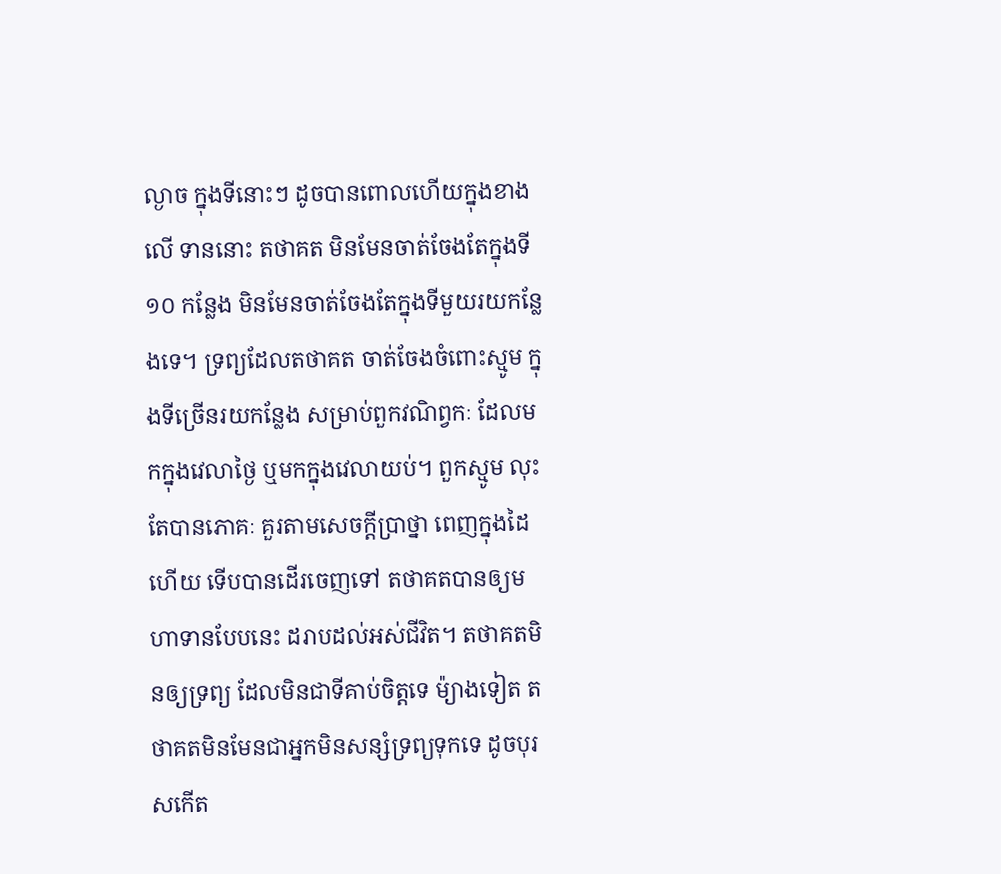ល្ងាច ក្នុងទីនោះៗ ដូចបានពោលហើយក្នុងខាងលើ ទាននោះ តថាគត មិនមែនចាត់ចែងតែក្នុងទី ១០ កន្លែង មិនមែនចាត់ចែងតែក្នុងទីមួយរយកន្លែងទេ។ ទ្រព្យដែលតថាគត ចាត់ចែងចំពោះស្មូម ក្នុងទីច្រើនរយកន្លែង សម្រាប់ពួកវណិព្វកៈ ដែលមកក្នុងវេលាថ្ងៃ ឬមកក្នុងវេលាយប់។ ពួកស្មូម លុះតែបានភោគៈ គួរតាមសេចក្តីប្រាថ្នា ពេញក្នុងដៃហើយ ទើបបានដើរចេញទៅ តថាគតបានឲ្យមហាទានបែបនេះ ដរាបដល់អស់ជីវិត។ តថាគតមិនឲ្យទ្រព្យ ដែលមិនជាទីគាប់ចិត្តទេ ម៉្យាងទៀត តថាគតមិនមែនជាអ្នកមិនសន្សំទ្រព្យទុកទេ ដូចបុរសកើត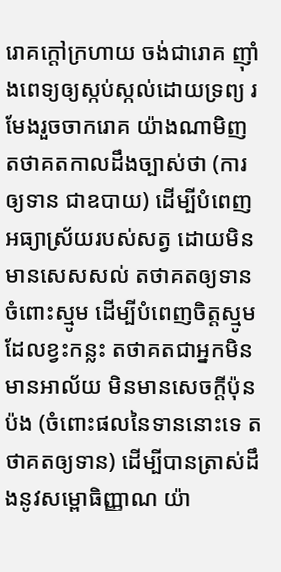រោគក្តៅក្រហាយ ចង់ជារោគ ញ៉ាំងពេទ្យឲ្យស្កប់ស្កល់ដោយទ្រព្យ រមែងរួចចាករោគ យ៉ាងណាមិញ តថាគតកាលដឹងច្បាស់ថា (ការឲ្យទាន ជាឧបាយ) ដើម្បីបំពេញអធ្យាស្រ័យរបស់សត្វ ដោយមិនមានសេសសល់ តថាគតឲ្យទានចំពោះស្មូម ដើម្បីបំពេញចិត្តស្មូមដែលខ្វះកន្លះ តថាគតជាអ្នកមិនមានអាល័យ មិនមានសេចក្តីប៉ុនប៉ង (ចំពោះផលនៃទាននោះទេ តថាគតឲ្យទាន) ដើម្បីបានត្រាស់ដឹងនូវសម្ពោធិញ្ញាណ យ៉ា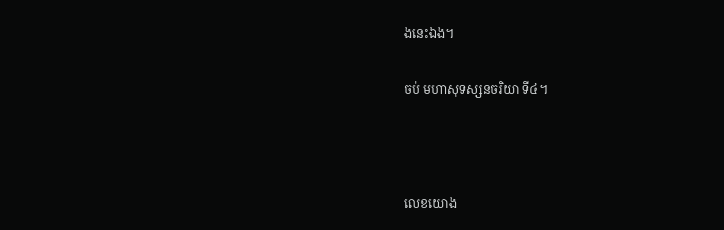ងនេះឯង។

ចប់ មហាសុទស្សនចរិយា ទី៤។



លេខយោង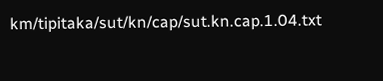km/tipitaka/sut/kn/cap/sut.kn.cap.1.04.txt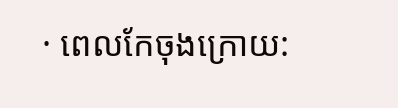· ពេលកែចុងក្រោយ: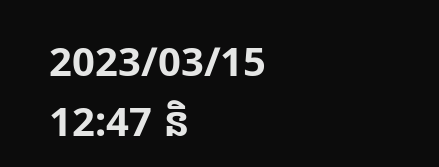2023/03/15 12:47 និ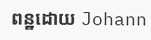ពន្ឋដោយ Johann